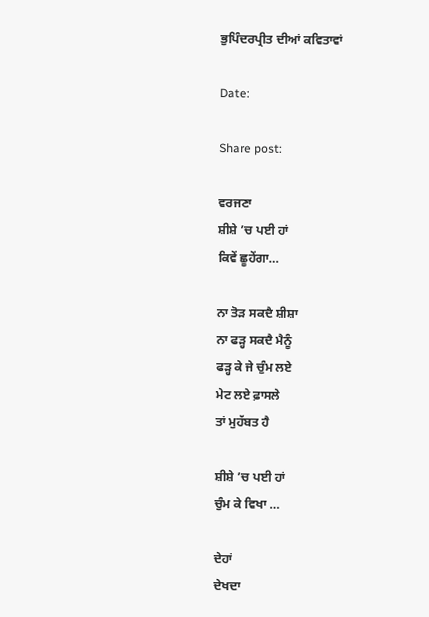ਭੁਪਿੰਦਰਪ੍ਰੀਤ ਦੀਆਂ ਕਵਿਤਾਵਾਂ

Date:

Share post:

ਵਰਜਣਾ
ਸ਼ੀਸ਼ੇ ’ਚ ਪਈ ਹਾਂ
ਕਿਵੇਂ ਛੂਹੇਂਗਾ…

ਨਾ ਤੋੜ ਸਕਦੈ ਸ਼ੀਸ਼ਾ
ਨਾ ਫੜ੍ਹ ਸਕਦੈ ਮੈਨੂੰ
ਫੜ੍ਹ ਕੇ ਜੇ ਚੁੰਮ ਲਏ
ਮੇਟ ਲਏ ਫ਼ਾਸਲੇ
ਤਾਂ ਮੁਹੱਬਤ ਹੈ

ਸ਼ੀਸ਼ੇ ’ਚ ਪਈ ਹਾਂ
ਚੁੰਮ ਕੇ ਵਿਖਾ …

ਦੇਹਾਂ
ਦੇਖਦਾ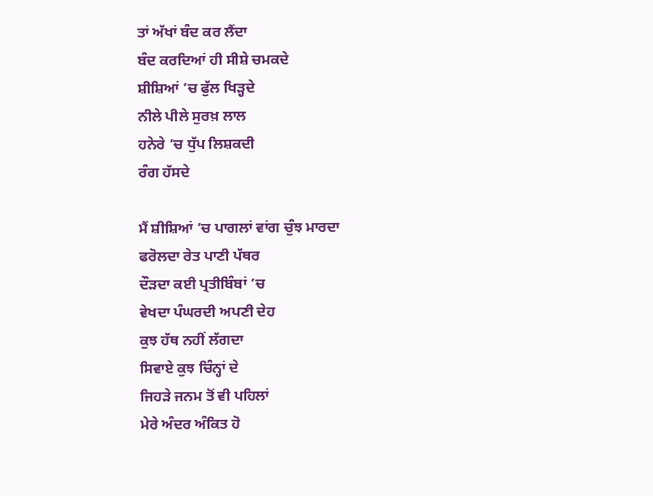ਤਾਂ ਅੱਖਾਂ ਬੰਦ ਕਰ ਲੈਂਦਾ
ਬੰਦ ਕਰਦਿਆਂ ਹੀ ਸੀਸ਼ੇ ਚਮਕਦੇ
ਸ਼ੀਸ਼ਿਆਂ ’ਚ ਫੁੱਲ ਖਿੜ੍ਹਦੇ
ਨੀਲੇ ਪੀਲੇ ਸੁਰਖ਼ ਲਾਲ
ਹਨੇਰੇ ’ਚ ਧੁੱਪ ਲਿਸ਼ਕਦੀ
ਰੰਗ ਹੱਸਦੇ

ਮੈਂ ਸ਼ੀਸ਼ਿਆਂ ’ਚ ਪਾਗਲਾਂ ਵਾਂਗ ਚੁੰਝ ਮਾਰਦਾ
ਫਰੋਲਦਾ ਰੇਤ ਪਾਣੀ ਪੱਥਰ
ਦੌੜਦਾ ਕਈ ਪ੍ਰਤੀਬਿੰਬਾਂ ’ਚ
ਵੇਖਦਾ ਪੰਘਰਦੀ ਅਪਣੀ ਦੇਹ
ਕੁਝ ਹੱਥ ਨਹੀਂ ਲੱਗਦਾ
ਸਿਵਾਏ ਕੁਝ ਚਿੰਨ੍ਹਾਂ ਦੇ
ਜਿਹੜੇ ਜਨਮ ਤੋਂ ਵੀ ਪਹਿਲਾਂ
ਮੇਰੇ ਅੰਦਰ ਅੰਕਿਤ ਹੋ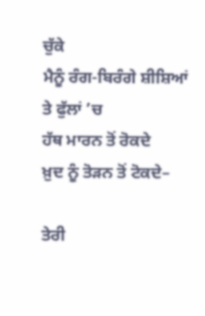ਚੁੱਕੇ
ਮੈਨੂੰ ਰੰਗ-ਬਿਰੰਗੇ ਸ਼ੀਸ਼ਿਆਂ ਤੇ ਫੁੱਲਾਂ ’ਚ
ਹੱਥ ਮਾਰਨ ਤੋਂ ਰੋਕਦੇ
ਖ਼ੁਦ ਨੂੰ ਤੋੜਨ ਤੋਂ ਟੋਕਦੇ–

ਤੇਰੀ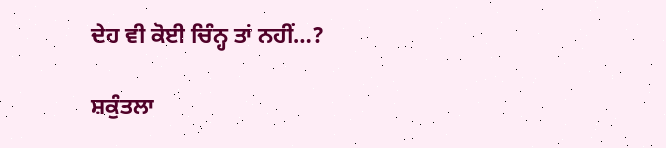ਦੇਹ ਵੀ ਕੋਈ ਚਿੰਨ੍ਹ ਤਾਂ ਨਹੀਂ…?

ਸ਼ਕੁੰਤਲਾ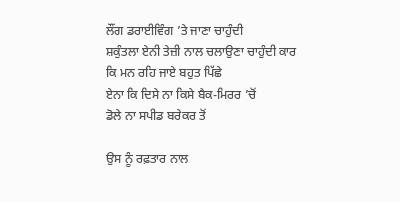ਲੌਂਗ ਡਰਾਈਵਿੰਗ ’ਤੇ ਜਾਣਾ ਚਾਹੁੰਦੀ
ਸ਼ਕੁੰਤਲਾ ਏਨੀ ਤੇਜ਼ੀ ਨਾਲ ਚਲਾਉਣਾ ਚਾਹੁੰਦੀ ਕਾਰ
ਕਿ ਮਨ ਰਹਿ ਜਾਏ ਬਹੁਤ ਪਿੱਛੇ
ਏਨਾ ਕਿ ਦਿਸੇ ਨਾ ਕਿਸੇ ਬੈਕ-ਮਿਰਰ ’ਚੋਂ
ਡੋਲੇ ਨਾ ਸਪੀਡ ਬਰੇਕਰ ਤੋਂ

ਉਸ ਨੂੰ ਰਫ਼ਤਾਰ ਨਾਲ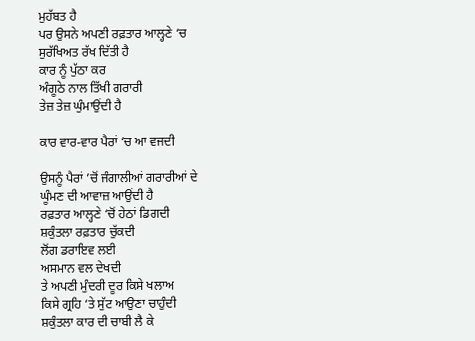ਮੁਹੱਬਤ ਹੈ
ਪਰ ਉਸਨੇ ਅਪਣੀ ਰਫ਼ਤਾਰ ਆਲ੍ਹਣੇ ‘ਚ
ਸੁਰੱਖਿਅਤ ਰੱਖ ਦਿੱਤੀ ਹੈ
ਕਾਰ ਨੂੰ ਪੁੱਠਾ ਕਰ
ਅੰਗੂਠੇ ਨਾਲ ਤਿੱਖੀ ਗਰਾਰੀ
ਤੇਜ਼ ਤੇਜ਼ ਘੁੰਮਾਉਂਦੀ ਹੈ

ਕਾਰ ਵਾਰ-ਵਾਰ ਪੈਰਾਂ ‘ਚ ਆ ਵਜਦੀ

ਉਸਨੂੰ ਪੈਰਾਂ ’ਚੋਂ ਜੰਗਾਲੀਆਂ ਗਰਾਰੀਆਂ ਦੇ
ਘੂੰਮਣ ਦੀ ਆਵਾਜ਼ ਆਉਂਦੀ ਹੈ
ਰਫ਼ਤਾਰ ਆਲ੍ਹਣੇ ‘ਚੋਂ ਹੇਠਾਂ ਡਿਗਦੀ
ਸ਼ਕੁੰਤਲਾ ਰਫ਼ਤਾਰ ਚੁੱਕਦੀ
ਲੋਂਗ ਡਰਾਇਵ ਲਈ
ਅਸਮਾਨ ਵਲ ਦੇਖਦੀ
ਤੇ ਅਪਣੀ ਮੁੰਦਰੀ ਦੂਰ ਕਿਸੇ ਖਲਾਅ
ਕਿਸੇ ਗ੍ਰਹਿ ‘ਤੇ ਸੁੱਟ ਆਉਣਾ ਚਾਹੁੰਦੀ
ਸ਼ਕੁੰਤਲਾ ਕਾਰ ਦੀ ਚਾਬੀ ਲੈ ਕੇ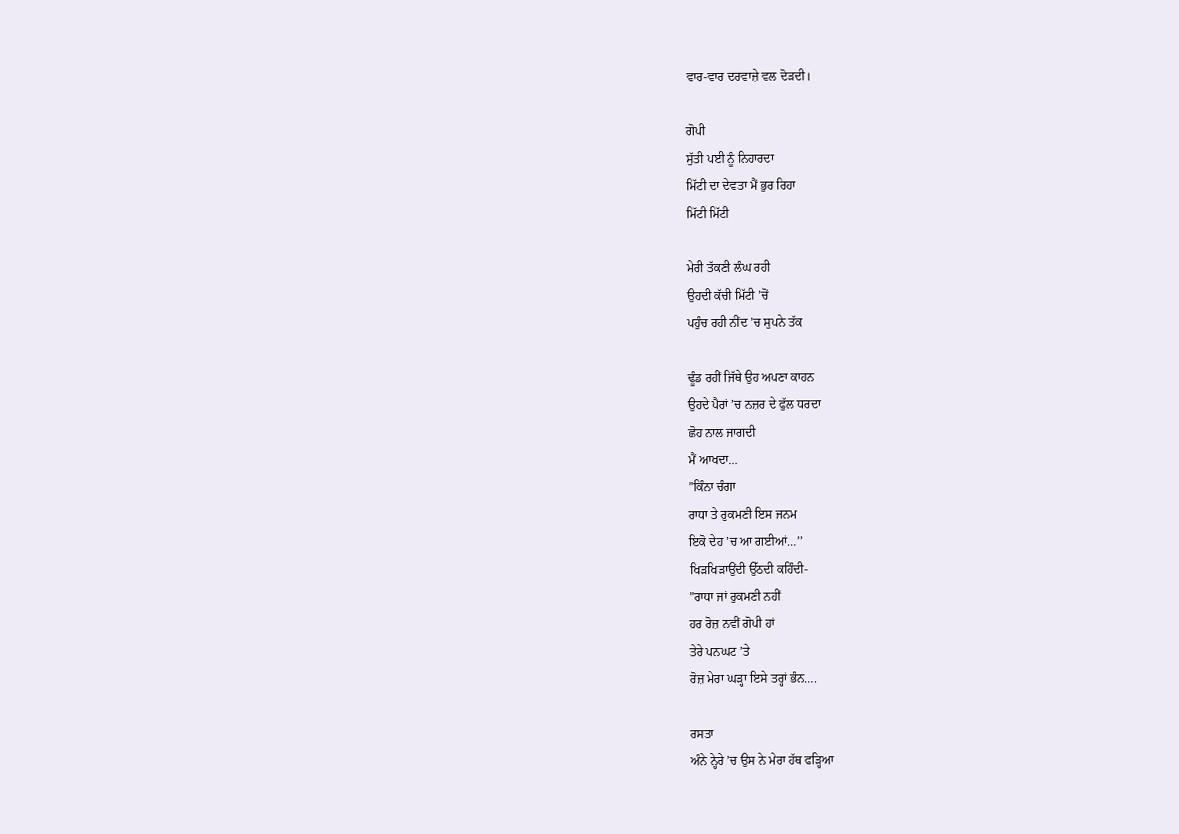ਵਾਰ-ਵਾਰ ਦਰਵਾਜ਼ੇ ਵਲ ਦੋੜਦੀ।

ਗੋਪੀ
ਸੁੱਤੀ ਪਈ ਨੂੰ ਨਿਹਾਰਦਾ
ਮਿੱਟੀ ਦਾ ਦੇਵਤਾ ਮੈਂ ਭੁਰ ਰਿਹਾ
ਮਿੱਟੀ ਮਿੱਟੀ

ਮੇਰੀ ਤੱਕਣੀ ਲੰਘ ਰਹੀ
ਉਹਦੀ ਕੱਚੀ ਮਿੱਟੀ ’ਚੋਂ
ਪਹੁੰਚ ਰਹੀ ਨੀਂਦ ’ਚ ਸੁਪਨੇ ਤੱਕ

ਢੂੰਡ ਰਹੀਂ ਜਿੱਥੇ ਉਹ ਅਪਣਾ ਕਾਹਨ
ਉਹਦੇ ਪੈਰਾਂ ’ਚ ਨਜ਼ਰ ਦੇ ਫੁੱਲ ਧਰਦਾ
ਛੋਹ ਨਾਲ ਜਾਗਦੀ
ਮੈਂ ਆਖਦਾ…
”ਕਿੰਨਾ ਚੰਗਾ
ਰਾਧਾ ਤੇ ਰੁਕਮਣੀ ਇਸ ਜਨਮ
ਇਕੋ ਦੇਹ ’ਚ ਆ ਗਈਆਂ…’’
ਖਿੜਖਿੜਾਉਂਦੀ ਉੱਠਦੀ ਕਹਿੰਦੀ-
”ਰਾਧਾ ਜਾਂ ਰੁਕਮਣੀ ਨਹੀਂ
ਹਰ ਰੋਜ਼ ਨਵੀਂ ਗੋਪੀ ਹਾਂ
ਤੇਰੇ ਪਨਘਟ ’ਤੇ
ਰੋਜ਼ ਮੇਰਾ ਘੜ੍ਹਾ ਇਸੇ ਤਰ੍ਹਾਂ ਭੰਨ….

ਰਸਤਾ
ਅੰਨੇ ਨ੍ਹੇਰੇ ’ਚ ਉਸ ਨੇ ਮੇਰਾ ਹੱਥ ਫੜ੍ਹਿਆ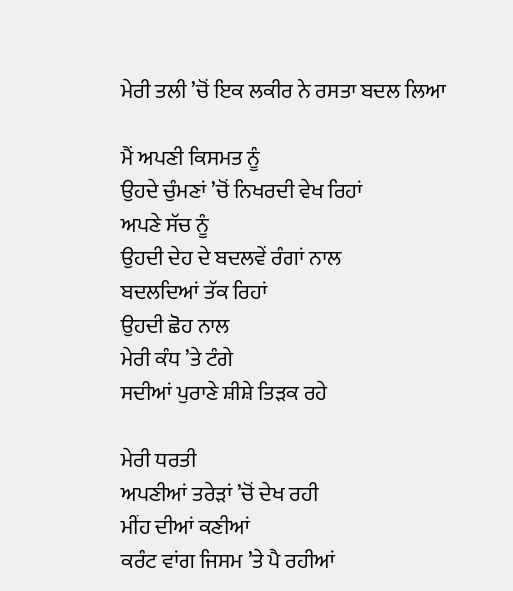ਮੇਰੀ ਤਲੀ ’ਚੋਂ ਇਕ ਲਕੀਰ ਨੇ ਰਸਤਾ ਬਦਲ ਲਿਆ

ਮੈਂ ਅਪਣੀ ਕਿਸਮਤ ਨੂੰ
ਉਹਦੇ ਚੁੰਮਣਾਂ ’ਚੋਂ ਨਿਖਰਦੀ ਵੇਖ ਰਿਹਾਂ
ਅਪਣੇ ਸੱਚ ਨੂੰ
ਉਹਦੀ ਦੇਹ ਦੇ ਬਦਲਵੇਂ ਰੰਗਾਂ ਨਾਲ
ਬਦਲਦਿਆਂ ਤੱਕ ਰਿਹਾਂ
ਉਹਦੀ ਛੋਹ ਨਾਲ
ਮੇਰੀ ਕੰਧ ’ਤੇ ਟੰਗੇ
ਸਦੀਆਂ ਪੁਰਾਣੇ ਸ਼ੀਸ਼ੇ ਤਿੜਕ ਰਹੇ

ਮੇਰੀ ਧਰਤੀ
ਅਪਣੀਆਂ ਤਰੇੜਾਂ ’ਚੋਂ ਦੇਖ ਰਹੀ
ਮੀਂਹ ਦੀਆਂ ਕਣੀਆਂ
ਕਰੰਟ ਵਾਂਗ ਜਿਸਮ ’ਤੇ ਪੈ ਰਹੀਆਂ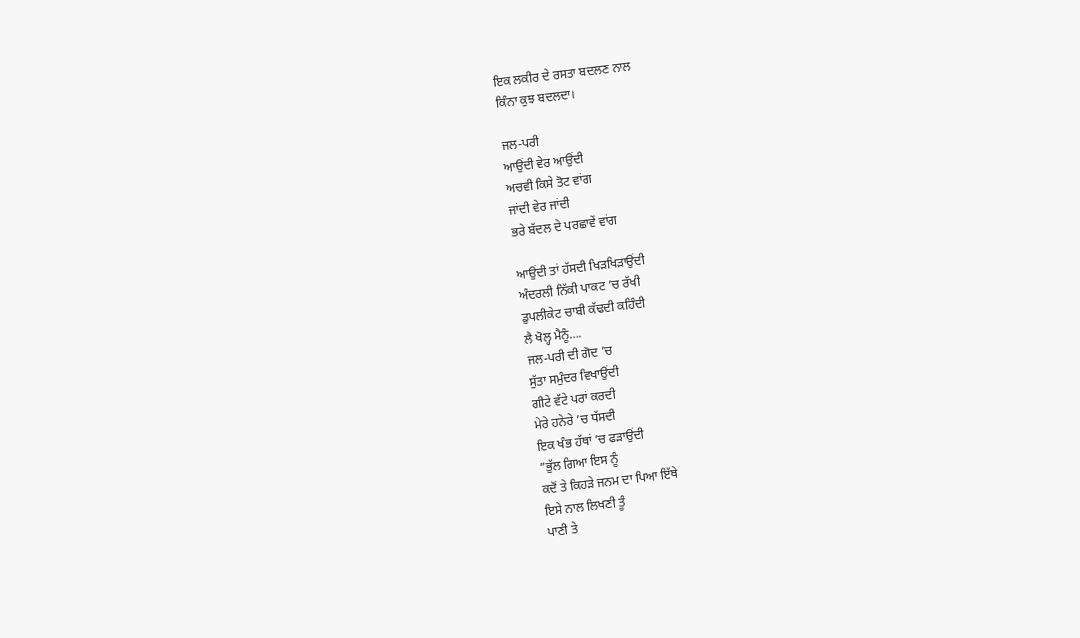ਇਕ ਲਕੀਰ ਦੇ ਰਸਤਾ ਬਦਲਣ ਨਾਲ
ਕਿੰਨਾ ਕੁਝ ਬਦਲਦਾ।

ਜਲ-ਪਰੀ
ਆਉਂਦੀ ਵੇਰ ਆਉਂਦੀ
ਅਚਵੀ ਕਿਸੇ ਤੋਟ ਵਾਂਗ
ਜਾਂਦੀ ਵੇਰ ਜਾਂਦੀ
ਭਰੇ ਬੱਦਲ ਦੇ ਪਰਛਾਵੇਂ ਵਾਂਗ

ਆਉਂਦੀ ਤਾਂ ਹੱਸਦੀ ਖਿੜਖਿੜਾਉਂਦੀ
ਅੰਦਰਲੀ ਨਿੱਕੀ ਪਾਕਟ ’ਚ ਰੱਖੀ
ਡੁਪਲੀਕੇਟ ਚਾਬੀ ਕੱਢਦੀ ਕਹਿੰਦੀ
ਲੈ ਖੋਲ੍ਹ ਮੈਨੂੰ….
ਜਲ-ਪਰੀ ਦੀ ਗੋਦ ’ਚ
ਸੁੱਤਾ ਸਮੁੰਦਰ ਵਿਖਾਉਂਦੀ
ਗੀਟੇ ਵੱਟੇ ਪਰਾਂ ਕਰਦੀ
ਮੇਰੇ ਹਨੇਰੇ ’ਚ ਧੱਸਦੀ
ਇਕ ਖੰਭ ਹੱਥਾਂ ’ਚ ਫੜਾਉਂਦੀ
”ਭੁੱਲ ਗਿਆ ਇਸ ਨੂੰ
ਕਦੋਂ ਤੇ ਕਿਹੜੇ ਜਨਮ ਦਾ ਪਿਆ ਇੱਥੇ
ਇਸੇ ਨਾਲ ਲਿਖਣੀ ਤੂੰ
ਪਾਣੀ ਤੇ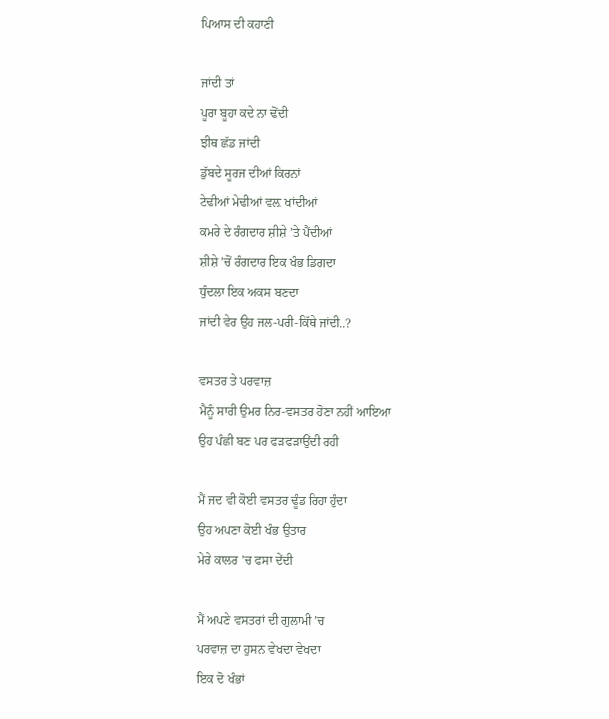ਪਿਆਸ ਦੀ ਕਹਾਣੀ

ਜਾਂਦੀ ਤਾਂ
ਪੂਰਾ ਬੂਹਾ ਕਦੇ ਨਾ ਢੋਂਦੀ
ਝੀਥ ਛੱਡ ਜਾਂਦੀ
ਡੁੱਬਦੇ ਸੂਰਜ ਦੀਆਂ ਕਿਰਨਾਂ
ਟੇਢੀਆਂ ਮੇਢੀਆਂ ਵਲ਼ ਖਾਂਦੀਆਂ
ਕਮਰੇ ਦੇ ਰੰਗਦਾਰ ਸ਼ੀਸ਼ੇ ’ਤੇ ਪੈਂਦੀਆਂ
ਸ਼ੀਸ਼ੇ ’ਚੋਂ ਰੰਗਦਾਰ ਇਕ ਖੰਭ ਡਿਗਦਾ
ਧੁੰਦਲਾ ਇਕ ਅਕਸ ਬਣਦਾ
ਜਾਂਦੀ ਵੇਰ ਉਹ ਜਲ-ਪਰੀ-ਕਿੱਥੇ ਜਾਂਦੀ..?

ਵਸਤਰ ਤੇ ਪਰਵਾਜ਼
ਮੈਨੂੰ ਸਾਰੀ ਉਮਰ ਨਿਰ-ਵਸਤਰ ਹੋਣਾ ਨਹੀਂ ਆਇਆ
ਉਹ ਪੰਛੀ ਬਣ ਪਰ ਫੜਫੜਾਉਂਦੀ ਰਹੀ

ਮੈਂ ਜਦ ਵੀ ਕੋਈ ਵਸਤਰ ਢੂੰਡ ਰਿਹਾ ਹੁੰਦਾ
ਉਹ ਅਪਣਾ ਕੋਈ ਖੰਭ ਉਤਾਰ
ਮੇਰੇ ਕਾਲਰ ’ਚ ਫਸਾ ਦੇਂਦੀ

ਮੈਂ ਅਪਣੇ ਵਸਤਰਾਂ ਦੀ ਗੁਲਾਮੀ ’ਚ
ਪਰਵਾਜ਼ ਦਾ ਹੁਸਨ ਵੇਖਦਾ ਵੇਖਦਾ
ਇਕ ਦੋ ਖੰਭਾਂ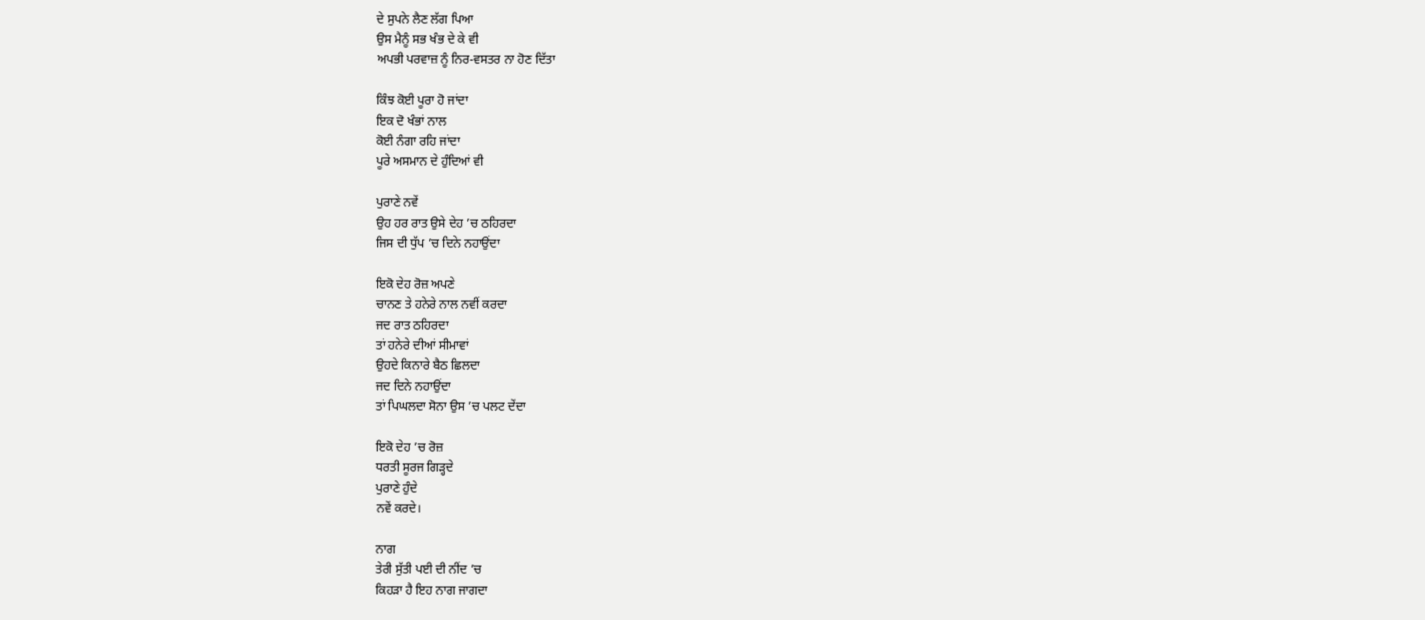ਦੇ ਸੁਪਨੇ ਲੈਣ ਲੱਗ ਪਿਆ
ਉਸ ਮੈਨੂੰ ਸਭ ਖੰਭ ਦੇ ਕੇ ਵੀ
ਅਪਭੀ ਪਰਵਾਜ਼ ਨੂੰ ਨਿਰ-ਵਸਤਰ ਨਾ ਹੋਣ ਦਿੱਤਾ

ਕਿੰਝ ਕੋਈ ਪੂਰਾ ਹੋ ਜਾਂਦਾ
ਇਕ ਦੋ ਖੰਭਾਂ ਨਾਲ
ਕੋਈ ਨੰਗਾ ਰਹਿ ਜਾਂਦਾ
ਪੂਰੇ ਅਸਮਾਨ ਦੇ ਹੁੰਦਿਆਂ ਵੀ

ਪੁਰਾਣੇ ਨਵੇਂ
ਉਹ ਹਰ ਰਾਤ ਉਸੇ ਦੇਹ ’ਚ ਠਹਿਰਦਾ
ਜਿਸ ਦੀ ਧੁੱਪ ’ਚ ਦਿਨੇ ਨਹਾਉਂਦਾ

ਇਕੋ ਦੇਹ ਰੋਜ਼ ਅਪਣੇ
ਚਾਨਣ ਤੇ ਹਨੇਰੇ ਨਾਲ ਨਵੀਂ ਕਰਦਾ
ਜਦ ਰਾਤ ਠਹਿਰਦਾ
ਤਾਂ ਹਨੇਰੇ ਦੀਆਂ ਸੀਮਾਵਾਂ
ਉਹਦੇ ਕਿਨਾਰੇ ਬੈਠ ਛਿਲਦਾ
ਜਦ ਦਿਨੇ ਨਹਾਉਂਦਾ
ਤਾਂ ਪਿਘਲਦਾ ਸੋਨਾ ਉਸ ’ਚ ਪਲਟ ਦੇਂਦਾ

ਇਕੋ ਦੇਹ ’ਚ ਰੋਜ਼
ਧਰਤੀ ਸੂਰਜ ਗਿੜ੍ਹਦੇ
ਪੁਰਾਣੇ ਹੁੰਦੇ
ਨਵੇਂ ਕਰਦੇ।

ਨਾਗ
ਤੇਰੀ ਸੁੱਤੀ ਪਈ ਦੀ ਨੀਂਦ ’ਚ
ਕਿਹੜਾ ਹੈ ਇਹ ਨਾਗ ਜਾਗਦਾ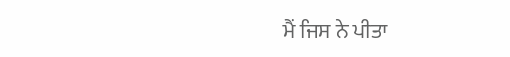ਮੈਂ ਜਿਸ ਨੇ ਪੀਤਾ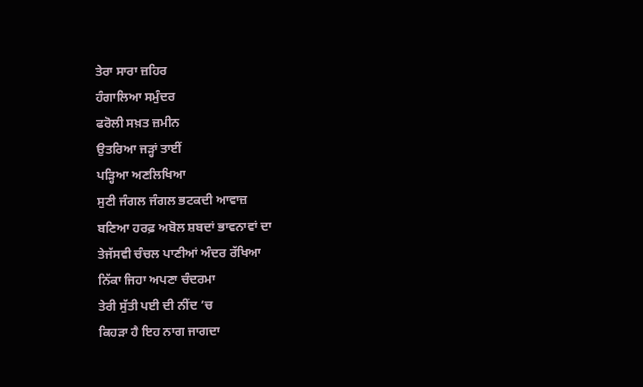ਤੇਰਾ ਸਾਰਾ ਜ਼ਹਿਰ
ਹੰਗਾਲਿਆ ਸਮੁੰਦਰ
ਫਰੋਲੀ ਸਖ਼ਤ ਜ਼ਮੀਨ
ਉਤਰਿਆ ਜੜ੍ਹਾਂ ਤਾਈਂ
ਪੜ੍ਹਿਆ ਅਣਲਿਖਿਆ
ਸੁਣੀ ਜੰਗਲ ਜੰਗਲ ਭਟਕਦੀ ਆਵਾਜ਼
ਬਣਿਆ ਹਰਫ਼ ਅਬੋਲ ਸ਼ਬਦਾਂ ਭਾਵਨਾਵਾਂ ਦਾ
ਤੇਜੱਸਵੀ ਚੰਚਲ ਪਾਣੀਆਂ ਅੰਦਰ ਰੱਖਿਆ
ਨਿੱਕਾ ਜਿਹਾ ਅਪਣਾ ਚੰਦਰਮਾ
ਤੇਰੀ ਸੁੱਤੀ ਪਈ ਦੀ ਨੀਂਦ ’ਚ
ਕਿਹੜਾ ਹੈ ਇਹ ਨਾਗ ਜਾਗਦਾ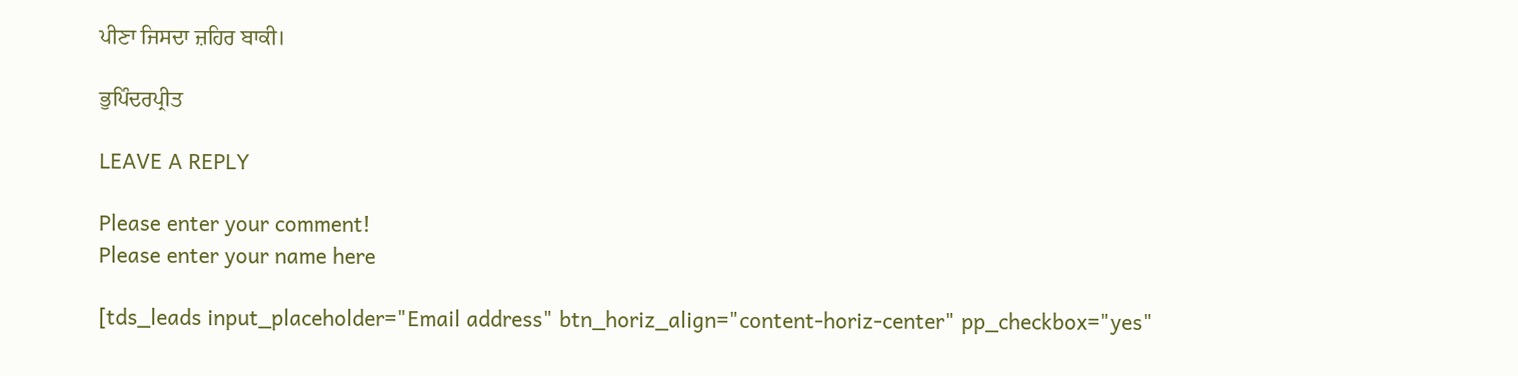ਪੀਣਾ ਜਿਸਦਾ ਜ਼ਹਿਰ ਬਾਕੀ।

ਭੁਪਿੰਦਰਪ੍ਰੀਤ

LEAVE A REPLY

Please enter your comment!
Please enter your name here

[tds_leads input_placeholder="Email address" btn_horiz_align="content-horiz-center" pp_checkbox="yes"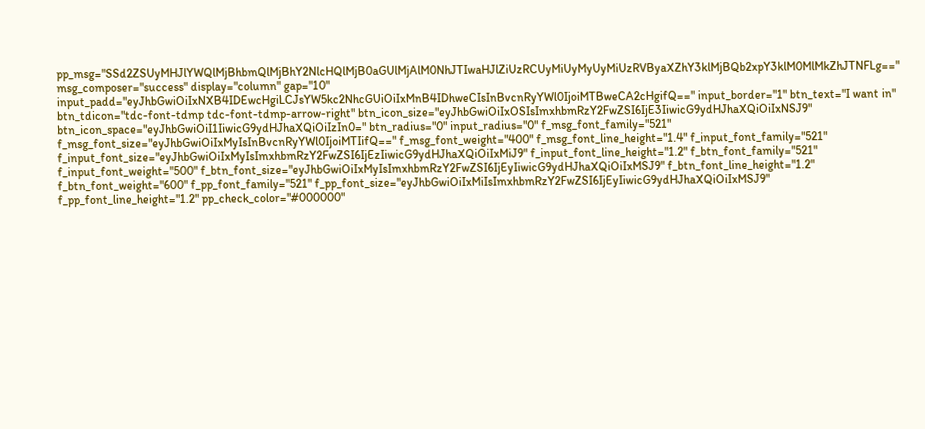pp_msg="SSd2ZSUyMHJlYWQlMjBhbmQlMjBhY2NlcHQlMjB0aGUlMjAlM0NhJTIwaHJlZiUzRCUyMiUyMyUyMiUzRVByaXZhY3klMjBQb2xpY3klM0MlMkZhJTNFLg==" msg_composer="success" display="column" gap="10" input_padd="eyJhbGwiOiIxNXB4IDEwcHgiLCJsYW5kc2NhcGUiOiIxMnB4IDhweCIsInBvcnRyYWl0IjoiMTBweCA2cHgifQ==" input_border="1" btn_text="I want in" btn_tdicon="tdc-font-tdmp tdc-font-tdmp-arrow-right" btn_icon_size="eyJhbGwiOiIxOSIsImxhbmRzY2FwZSI6IjE3IiwicG9ydHJhaXQiOiIxNSJ9" btn_icon_space="eyJhbGwiOiI1IiwicG9ydHJhaXQiOiIzIn0=" btn_radius="0" input_radius="0" f_msg_font_family="521" f_msg_font_size="eyJhbGwiOiIxMyIsInBvcnRyYWl0IjoiMTIifQ==" f_msg_font_weight="400" f_msg_font_line_height="1.4" f_input_font_family="521" f_input_font_size="eyJhbGwiOiIxMyIsImxhbmRzY2FwZSI6IjEzIiwicG9ydHJhaXQiOiIxMiJ9" f_input_font_line_height="1.2" f_btn_font_family="521" f_input_font_weight="500" f_btn_font_size="eyJhbGwiOiIxMyIsImxhbmRzY2FwZSI6IjEyIiwicG9ydHJhaXQiOiIxMSJ9" f_btn_font_line_height="1.2" f_btn_font_weight="600" f_pp_font_family="521" f_pp_font_size="eyJhbGwiOiIxMiIsImxhbmRzY2FwZSI6IjEyIiwicG9ydHJhaXQiOiIxMSJ9" f_pp_font_line_height="1.2" pp_check_color="#000000"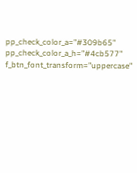pp_check_color_a="#309b65" pp_check_color_a_h="#4cb577" f_btn_font_transform="uppercase"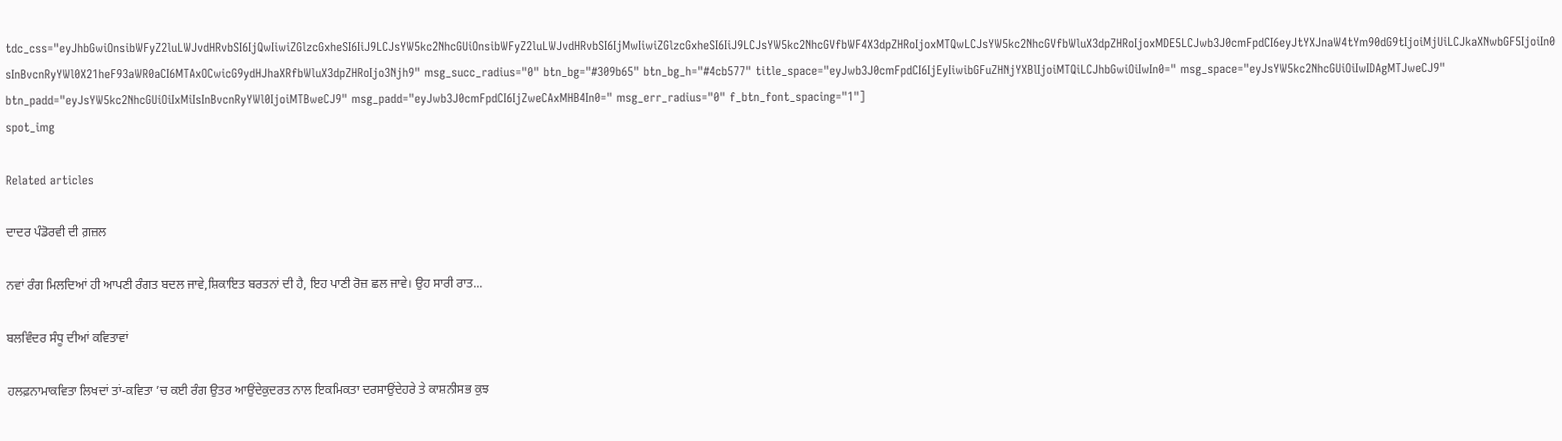tdc_css="eyJhbGwiOnsibWFyZ2luLWJvdHRvbSI6IjQwIiwiZGlzcGxheSI6IiJ9LCJsYW5kc2NhcGUiOnsibWFyZ2luLWJvdHRvbSI6IjMwIiwiZGlzcGxheSI6IiJ9LCJsYW5kc2NhcGVfbWF4X3dpZHRoIjoxMTQwLCJsYW5kc2NhcGVfbWluX3dpZHRoIjoxMDE5LCJwb3J0cmFpdCI6eyJtYXJnaW4tYm90dG9tIjoiMjUiLCJkaXNwbGF5IjoiIn0sInBvcnRyYWl0X21heF93aWR0aCI6MTAxOCwicG9ydHJhaXRfbWluX3dpZHRoIjo3Njh9" msg_succ_radius="0" btn_bg="#309b65" btn_bg_h="#4cb577" title_space="eyJwb3J0cmFpdCI6IjEyIiwibGFuZHNjYXBlIjoiMTQiLCJhbGwiOiIwIn0=" msg_space="eyJsYW5kc2NhcGUiOiIwIDAgMTJweCJ9" btn_padd="eyJsYW5kc2NhcGUiOiIxMiIsInBvcnRyYWl0IjoiMTBweCJ9" msg_padd="eyJwb3J0cmFpdCI6IjZweCAxMHB4In0=" msg_err_radius="0" f_btn_font_spacing="1"]
spot_img

Related articles

ਦਾਦਰ ਪੰਡੋਰਵੀ ਦੀ ਗ਼ਜ਼ਲ

ਨਵਾਂ ਰੰਗ ਮਿਲਦਿਆਂ ਹੀ ਆਪਣੀ ਰੰਗਤ ਬਦਲ ਜਾਵੇ,ਸ਼ਿਕਾਇਤ ਬਰਤਨਾਂ ਦੀ ਹੈ, ਇਹ ਪਾਣੀ ਰੋਜ਼ ਛਲ ਜਾਵੇ। ਉਹ ਸਾਰੀ ਰਾਤ...

ਬਲਵਿੰਦਰ ਸੰਧੂ ਦੀਆਂ ਕਵਿਤਾਵਾਂ

ਹਲਫ਼ਨਾਮਾਕਵਿਤਾ ਲਿਖਦਾਂ ਤਾਂ-ਕਵਿਤਾ ’ਚ ਕਈ ਰੰਗ ਉਤਰ ਆਉਂਦੇਕੁਦਰਤ ਨਾਲ ਇਕਮਿਕਤਾ ਦਰਸਾਉਂਦੇਹਰੇ ਤੇ ਕਾਸ਼ਨੀਸਭ ਕੁਝ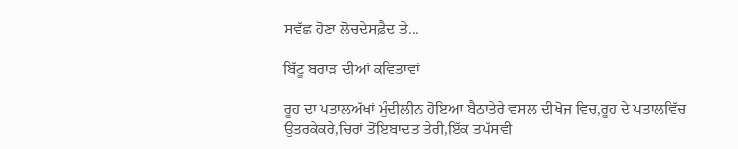ਸਵੱਛ ਹੋਣਾ ਲੋਚਦੇਸਫ਼ੈਦ ਤੇ...

ਬਿੱਟੂ ਬਰਾੜ ਦੀਆਂ ਕਵਿਤਾਵਾਂ

ਰੂਹ ਦਾ ਪਤਾਲਅੱਖਾਂ ਮੁੰਦੀਲੀਨ ਹੋਇਆ ਬੈਠਾਤੇਰੇ ਵਸਲ ਦੀਖੋਜ ਵਿਚ,ਰੂਹ ਦੇ ਪਤਾਲਵਿੱਚ ਉਤਰਕੇਕਰੇ,ਚਿਰਾਂ ਤੋਂਇਬਾਦਤ ਤੇਰੀ,ਇੱਕ ਤਪੱਸਵੀ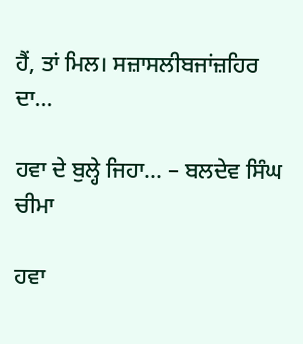ਹੈਂ, ਤਾਂ ਮਿਲ। ਸਜ਼ਾਸਲੀਬਜਾਂਜ਼ਹਿਰ ਦਾ...

ਹਵਾ ਦੇ ਬੁਲ੍ਹੇ ਜਿਹਾ… – ਬਲਦੇਵ ਸਿੰਘ ਚੀਮਾ

ਹਵਾ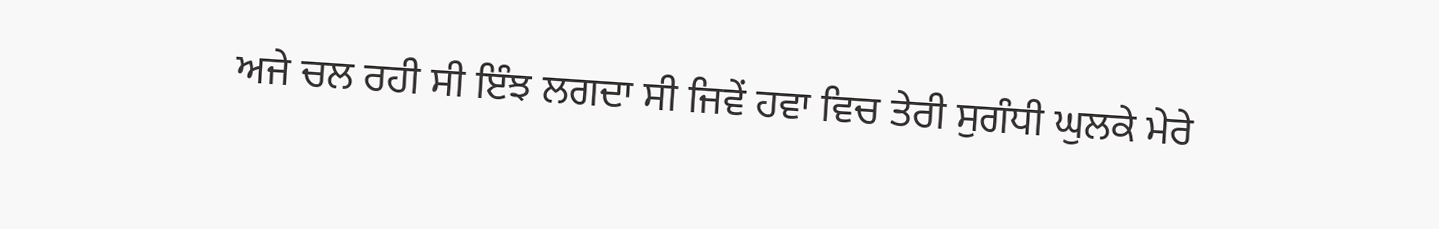ਅਜੇ ਚਲ ਰਹੀ ਸੀ ਇੰਝ ਲਗਦਾ ਸੀ ਜਿਵੇਂ ਹਵਾ ਵਿਚ ਤੇਰੀ ਸੁਗੰਧੀ ਘੁਲਕੇ ਮੇਰੇ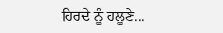ਹਿਰਦੇ ਨੂੰ ਹਲੂਣੇ...